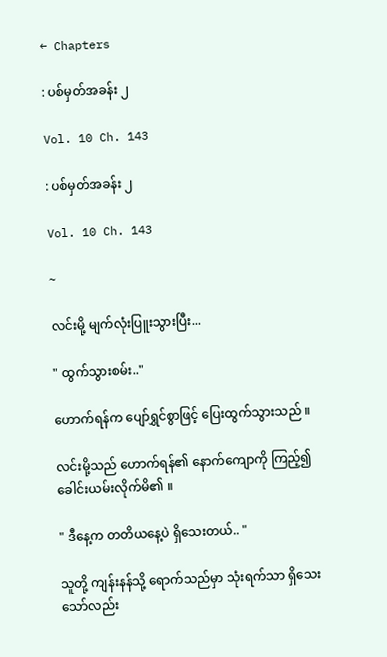← Chapters

: ပစ်မှတ်အခန်း ၂

Vol. 10 Ch. 143

: ပစ်မှတ်အခန်း ၂

Vol. 10 Ch. 143

~

လင်းမို့ မျက်လုံးပြူးသွားပြီး...

" ထွက်သွားစမ်း.."

ဟောက်ရန်က ပျော်ရွှင်စွာဖြင့် ပြေးထွက်သွားသည် ။

လင်းမို့သည် ဟောက်ရန်၏ နောက်ကျောကို ကြည့်၍ ခေါင်းယမ်းလိုက်မိ၏ ။

" ဒီနေ့က တတိယနေ့ပဲ ရှိသေးတယ်.. "

သူတို့ ကျန်းနန်သို့ ရောက်သည်မှာ သုံးရက်သာ ရှိသေးသော်လည်း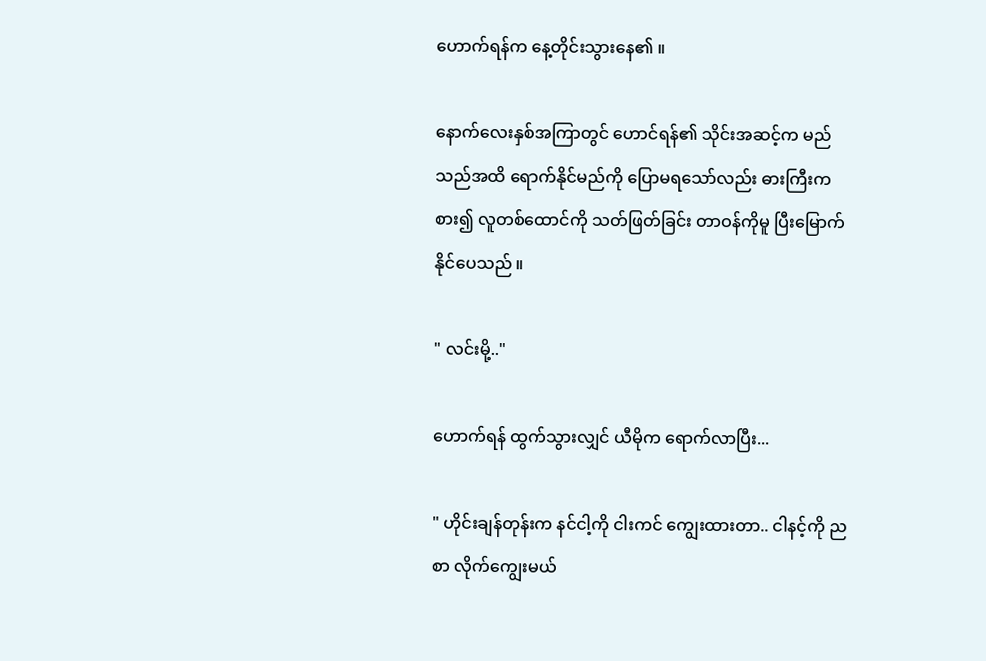ဟောက်ရန်က နေ့တိုင်းသွားနေ၏ ။

နောက်လေးနှစ်အကြာတွင် ဟောင်ရန်၏ သိုင်းအဆင့်က မည်သည်အထိ ရောက်နိုင်မည်ကို ပြောမရသော်လည်း ဓားကြီးကစား၍ လူတစ်ထောင်ကို သတ်ဖြတ်ခြင်း တာဝန်ကိုမူ ပြီးမြောက်နိုင်ပေသည် ။

" လင်းမို့.."

ဟောက်ရန် ထွက်သွားလျှင် ယီမိုက ရောက်လာပြီး...

" ဟိုင်းချန်တုန်းက နင်ငါ့ကို ငါးကင် ကျွေးထားတာ.. ငါနင့်ကို ညစာ လိုက်ကျွေးမယ်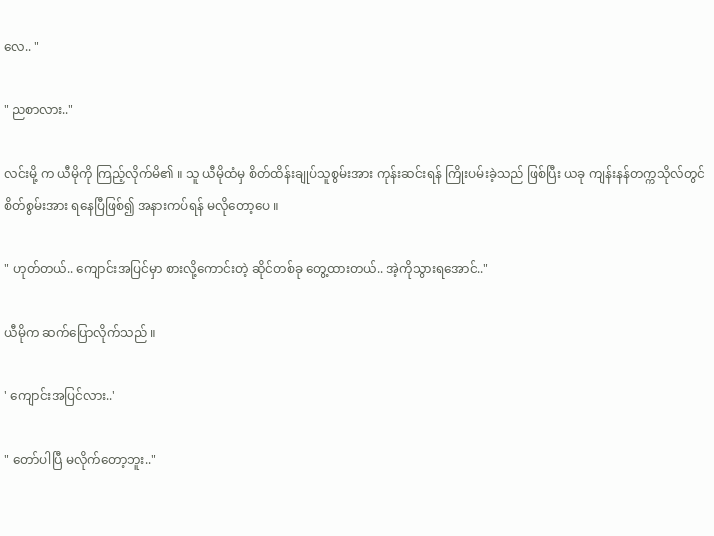လေ.. "

" ညစာလား.."

လင်းမို့ က ယီမိုကို ကြည့်လိုက်မိ၏ ။ သူ ယီမိုထံမှ စိတ်ထိန်းချုပ်သူစွမ်းအား ကုန်းဆင်းရန် ကြိုးပမ်းခဲ့သည် ဖြစ်ပြီး ယခု ကျန်းနန်တက္ကသိုလ်တွင် စိတ်စွမ်းအား ရနေပြီဖြစ်၍ အနားကပ်ရန် မလိုတော့ပေ ။

" ဟုတ်တယ်.. ကျောင်းအပြင်မှာ စားလို့ကောင်းတဲ့ ဆိုင်တစ်ခု တွေ့ထားတယ်.. အဲ့ကိုသွားရအောင်.."

ယီမိုက ဆက်ပြောလိုက်သည် ။

' ကျောင်းအပြင်လား..'

" တော်ပါပြီ မလိုက်တော့ဘူး.."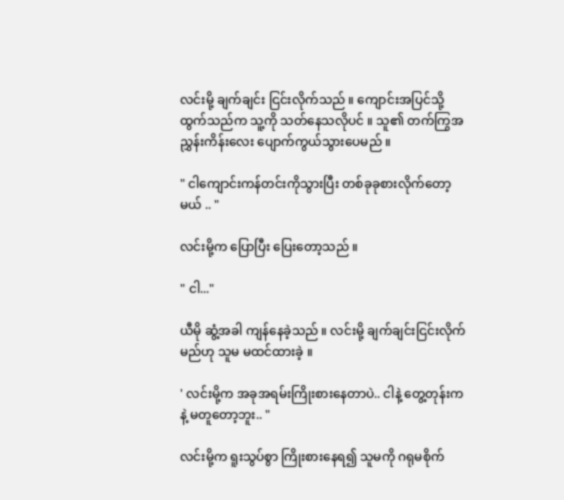လင်းမို့ ချက်ချင်း ငြင်းလိုက်သည် ။ ကျောင်းအပြင်သို့ ထွက်သည်က သူ့ကို သတ်နေသလိုပင် ။ သူ၏ တက်ကြွအညွှန်းကိန်းလေး ပျောက်ကွယ်သွားပေမည် ။

" ငါကျောင်းကန်တင်းကိုသွားပြီး တစ်ခုခုစားလိုက်တော့မယ် .. "

လင်းမို့က ပြောပြီး ပြေးတော့သည် ။

" ငါ..."

ယီမို ဆွံ့အခါ ကျန်နေခဲ့သည် ။ လင်းမို့ ချက်ချင်းငြင်းလိုက်မည်ဟု သူမ မထင်ထားခဲ့ ။

' လင်းမို့က အခုအရမ်းကြိုးစားနေတာပဲ.. ငါနဲ့ တွေ့တုန်းကနဲ့ မတူတော့ဘူး.. "

လင်းမို့က ရူးသွပ်စွာ ကြိုးစားနေရ၍ သူမကို ဂရုမစိုက်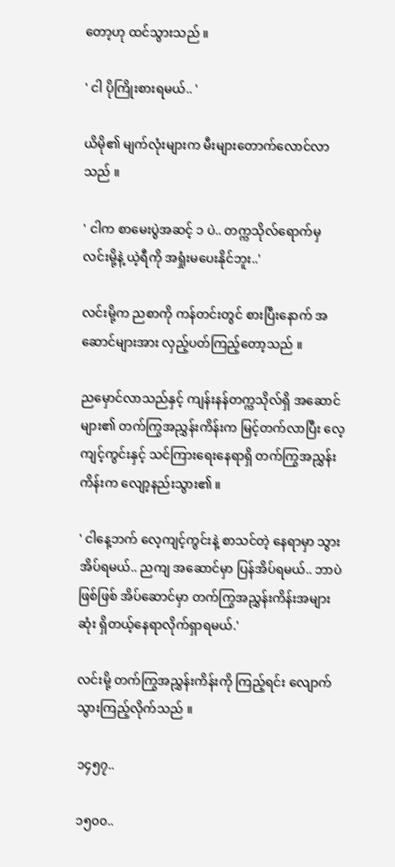တော့ဟု ထင်သွားသည် ။

' ငါ ပိုကြိုးစားရမယ်.. '

ယိမို၏ မျက်လုံးများက မီးများတောက်လောင်လာသည် ။

' ငါက စာမေးပွဲအဆင့် ၁ ပဲ.. တက္ကသိုလ်ရောက်မှ လင်းမို့နဲ့ ယဲ့ရီကို အရှုံးမပေးနိုင်ဘူး..'

လင်းမို့က ညစာကို ကန်တင်းတွင် စားပြီးနောက် အဆောင်များအား လှည့်ပတ်ကြည့်တော့သည် ။

ညမှောင်လာသည်နှင့် ကျန်းနန်တက္ကသိုလ်ရှိ အဆောင်များ၏ တက်ကြွအညွှန်းကိန်းက မြင့်တက်လာပြီး လေ့ကျင့်ကွင်းနှင့် သင်ကြားရေးနေရာရှိ တက်ကြွအညွှန်းကိန်းက လျော့နည်းသွား၏ ။

' ငါနေ့ဘက် လေ့ကျင့်ကွင်းနဲ့ စာသင်တဲ့ နေရာမှာ သွားအိပ်ရမယ်.. ညကျ အဆောင်မှာ ပြန်အိပ်ရမယ်.. ဘာပဲ ဖြစ်ဖြစ် အိပ်ဆောင်မှာ တက်ကြွအညွှန်းကိန်းအများဆုံး ရှိတယ့်နေရာလိုက်ရှာရမယ်.'

လင်းမို့ တက်ကြွအညွှန်းကိန်းကို ကြည့်ရင်း လျောက်သွားကြည့်လိုက်သည် ။

၁၄၅၇..

၁၅၀၀..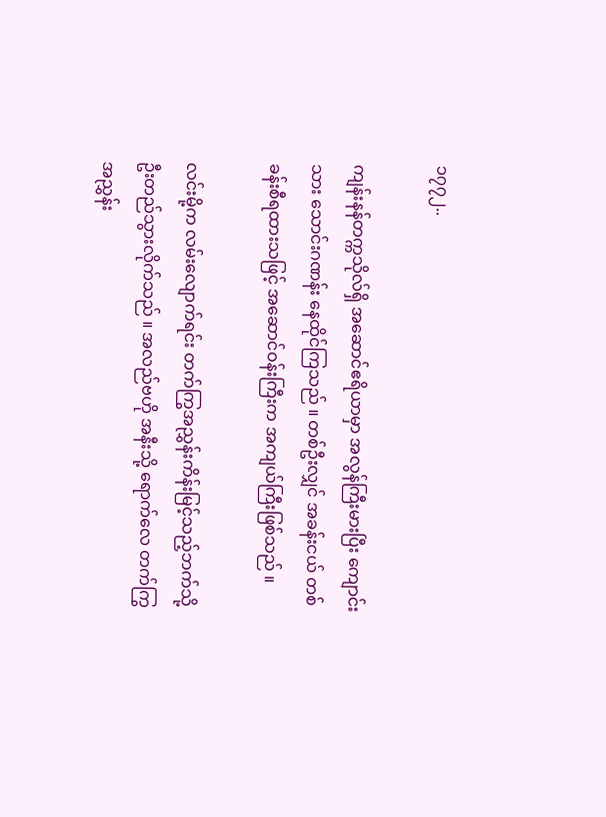၁၇၇၂..

ကျန်းနန်တက္ကသိုလ်ရှိ အဆောင်ဧရိယာမှာ အလွန်ကြီးမားပြီး ကျောင်းသား သောင်းဂဏန်း နေထိုင်ကြသည် ။ တစ်ဦးလျှင် အခန်းငယ် တစ်ခန်းစီရထားသဖြင့် အဆောင်ဝန်းကြီးက အကျယ်ကြီးဖြစ်သည် ။

လင်းမို့က လမ်းလျောက်ရင်း တက်ကြွအညွှန်းကိန်းမြင့်သည့်ဘက်သို့ ဦးတည်သွားလိုက်သည် ။ အလည်ဗဟို အနီးသို့ ရောက်လေ တက်ကြွအညွှန်း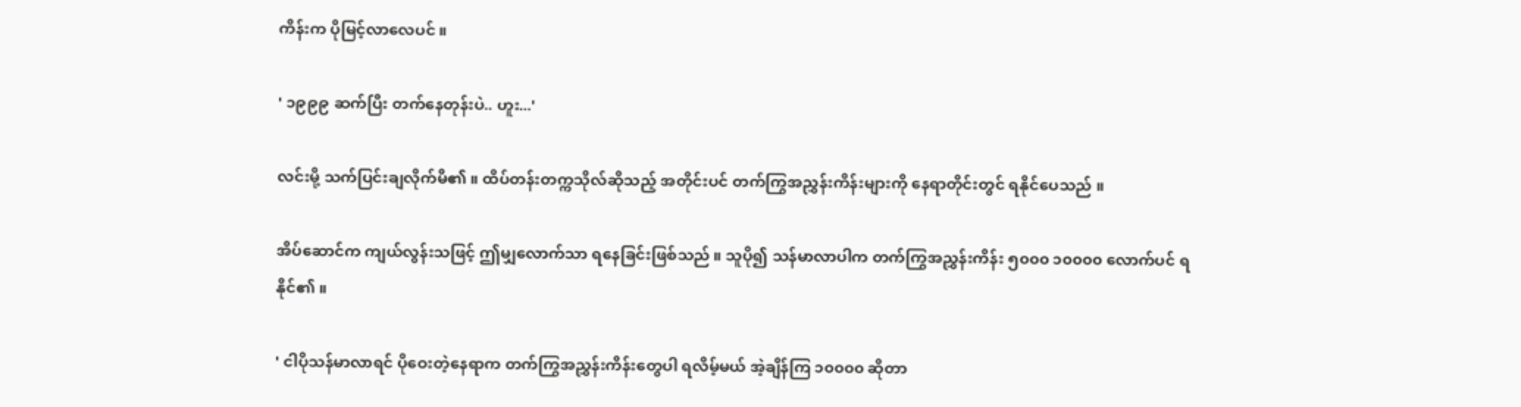ကိန်းက ပိုမြင့်လာလေပင် ။

' ၁၉၉၉ ဆက်ပြီး တက်နေတုန်းပဲ.. ဟူး...'

လင်းမို့ သက်ပြင်းချလိုက်မိ၏ ။ ထိပ်တန်းတက္ကသိုလ်ဆိုသည့် အတိုင်းပင် တက်ကြွအညွှန်းကိန်းများကို နေရာတိုင်းတွင် ရနိုင်ပေသည် ။

အိပ်ဆောင်က ကျယ်လွန်းသဖြင့် ဤမျှလောက်သာ ရနေခြင်းဖြစ်သည် ။ သူပို၍ သန်မာလာပါက တက်ကြွအညွှန်းကိန်း ၅၀၀၀ ၁၀၀၀၀ လောက်ပင် ရနိုင်၏ ။

' ငါပိုသန်မာလာရင် ပိုဝေးတဲ့နေရာက တက်ကြွအညွှန်းကိန်းတွေပါ ရလိမ့်မယ် အဲ့ချိန်ကြ ၁၀၀၀၀ ဆိုတာ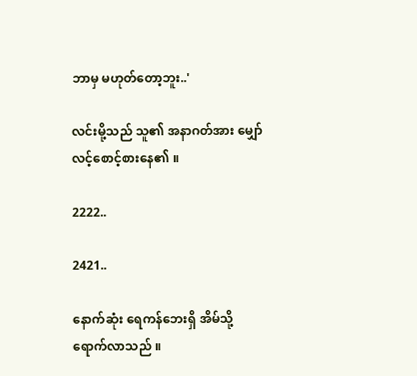ဘာမှ မဟုတ်တော့ဘူး..'

လင်းမို့သည် သူ၏ အနာဂတ်အား မျှော်လင့်စောင့်စားနေ၏ ။

2222..

2421..

နောက်ဆုံး ရေကန်ဘေးရှိ အိမ်သို့ ရောက်လာသည် ။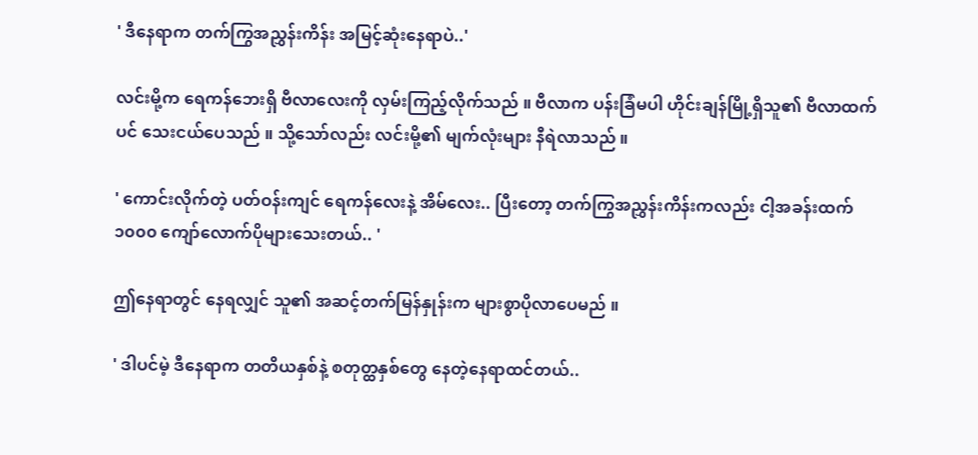' ဒီနေရာက တက်ကြွအညွှန်းကိန်း အမြင့်ဆုံးနေရာပဲ..'

လင်းမို့က ရေကန်ဘေးရှိ ဗီလာလေးကို လှမ်းကြည့်လိုက်သည် ။ ဗီလာက ပန်းခြံမပါ ဟိုင်းချန်မြို့ရှိသူ၏ ဗီလာထက်ပင် သေးငယ်ပေသည် ။ သို့သော်လည်း လင်းမို့၏ မျက်လုံးများ နီရဲလာသည် ။

' ကောင်းလိုက်တဲ့ ပတ်ဝန်းကျင် ရေကန်လေးနဲ့ အိမ်လေး.. ပြီးတော့ တက်ကြွအညွှန်းကိန်းကလည်း ငါ့အခန်းထက် ၁၀၀၀ ကျော်လောက်ပိုများသေးတယ်.. '

ဤနေရာတွင် နေရလျှင် သူ၏ အဆင့်တက်မြန်နှုန်းက များစွာပိုလာပေမည် ။

' ဒါပင်မဲ့ ဒီနေရာက တတိယနှစ်နဲ့ စတုတ္ထနှစ်တွေ နေတဲ့နေရာထင်တယ်..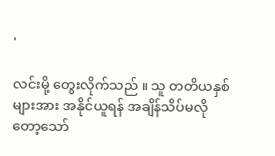'

လင်းမို့ တွေးလိုက်သည် ။ သူ တတိယနှစ်များအား အနိုင်ယူရန် အချိန်သိပ်မလိုတော့သော်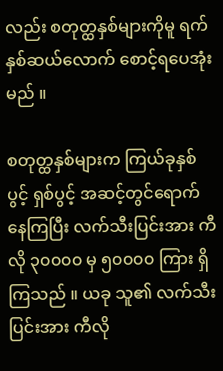လည်း စတုတ္ထနှစ်များကိုမူ ရက်နှစ်ဆယ်လောက် စောင့်ရပေအုံးမည် ။

စတုတ္ထနှစ်များက ကြယ်ခုနှစ်ပွင့် ရှစ်ပွင့် အဆင့်တွင်ရောက်နေကြပြီး လက်သီးပြင်းအား ကီလို ၃၀၀၀၀ မှ ၅၀၀၀၀ ကြား ရှိကြသည် ။ ယခု သူ၏ လက်သီးပြင်းအား ကီလို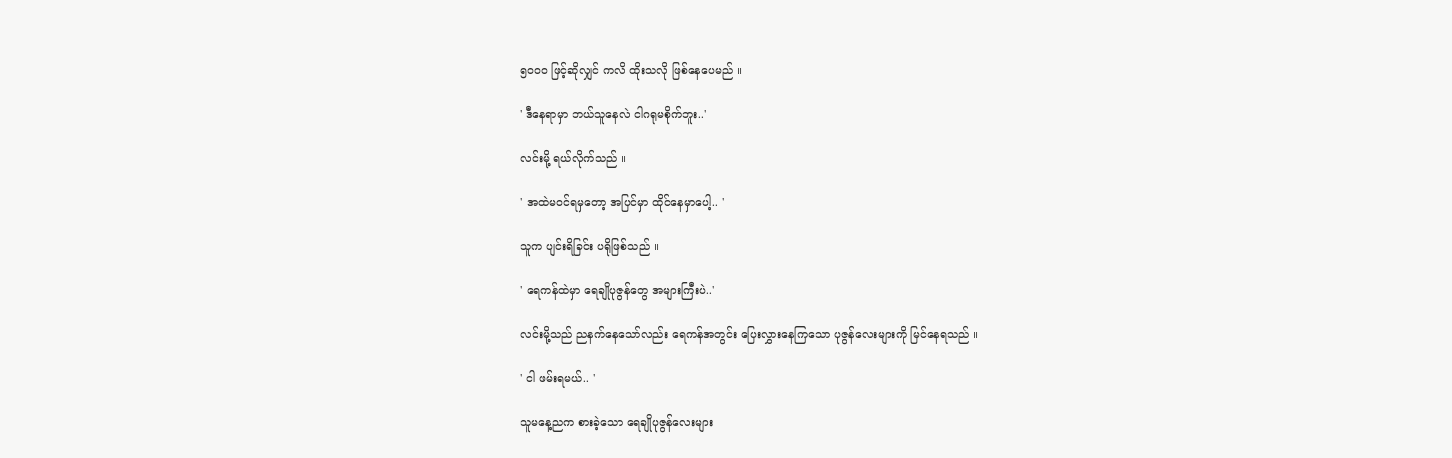၅၀၀၀ ဖြင့်ဆိုလျှင် ကလိ ထိုးသလို ဖြစ်နေပေမည် ။

' ဒီနေရာမှာ ဘယ်သူနေလဲ ငါဂရုမစိုက်ဘူး..'

လင်းမို့ ရယ်လိုက်သည် ။

' အထဲမဝင်ရမှတော့ အပြင်မှာ ထိုင်နေမှာပေါ့.. '

သူက ပျင်းရိခြင်း ပရိုဖြစ်သည် ။

' ရေကန်ထဲမှာ ရေချိုပုဇွန်တွေ အများကြီးပဲ..'

လင်းမို့သည် ညနက်နေသော်လည်း ရေကန်အတွင်း ပြေးလွှားနေကြသော ပုဇွန်လေးများကို မြင်နေရသည် ။

' ငါ ဖမ်းရမယ်.. '

သူမနေ့ညက စားခဲ့သော ရေချိုပုဇွန်လေးများ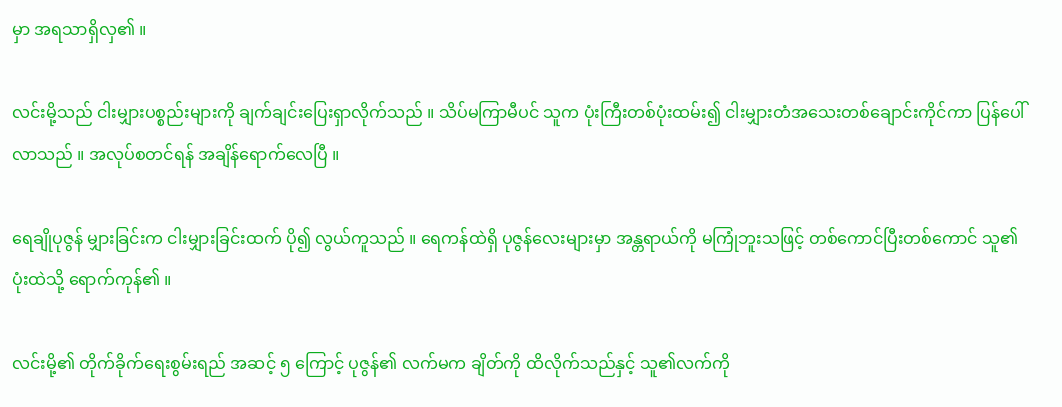မှာ အရသာရှိလှ၏ ။

လင်းမို့သည် ငါးမျှားပစ္စည်းများကို ချက်ချင်းပြေးရှာလိုက်သည် ။ သိပ်မကြာမီပင် သူက ပုံးကြီးတစ်ပုံးထမ်း၍ ငါးမျှားတံအသေးတစ်ချောင်းကိုင်ကာ ပြန်ပေါ်လာသည် ။ အလုပ်စတင်ရန် အချိန်ရောက်လေပြီ ။

ရေချိုပုဇွန် မျှားခြင်းက ငါးမျှားခြင်းထက် ပို၍ လွယ်ကူသည် ။ ရေကန်ထဲရှိ ပုဇွန်လေးများမှာ အန္တရာယ်ကို မကြုံဘူးသဖြင့် တစ်ကောင်ပြီးတစ်ကောင် သူ၏ ပုံးထဲသို့ ရောက်ကုန်၏ ။

လင်းမို့၏ တိုက်ခိုက်ရေးစွမ်းရည် အဆင့် ၅ ကြောင့် ပုဇွန်၏ လက်မက ချိတ်ကို ထိလိုက်သည်နှင့် သူ၏လက်ကို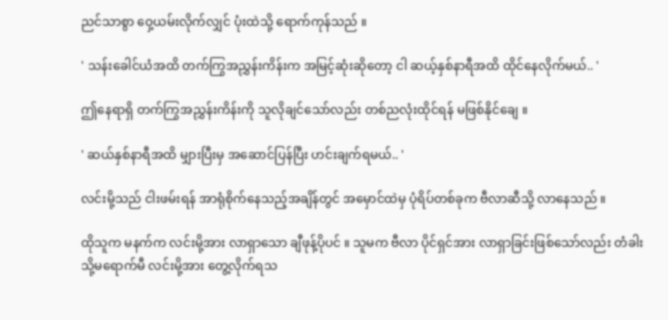ညင်သာစွာ ဝှေ့ယမ်းလိုက်လျှင် ပုံးထဲသို့ ရောက်ကုန်သည် ။

' သန်းခေါင်ယံအထိ တက်ကြွအညွှန်းကိန်းက အမြင့်ဆုံးဆိုတော့ ငါ ဆယ့်နှစ်နာရီအထိ ထိုင်နေလိုက်မယ်.. '

ဤနေရာရှိ တက်ကြွအညွှန်းကိန်းကို သူလိုချင်သော်လည်း တစ်ညလုံးထိုင်ရန် မဖြစ်နိုင်ချေ ။

' ဆယ်နှစ်နာရီအထိ မျှားပြီးမှ အဆောင်ပြန်ပြီး ဟင်းချက်ရမယ်.. '

လင်းမို့သည် ငါးဖမ်းရန် အာရုံစိုက်နေသည့်အချိန်တွင် အမှောင်ထဲမှ ပုံရိပ်တစ်ခုက ဗီလာဆီသို့ လာနေသည် ။

ထိုသူက မနက်က လင်းမို့အား လာရှာသော ချီဖုန့်ပိုပင် ။ သူမက ဗီလာ ပိုင်ရှင်အား လာရှာခြင်းဖြစ်သော်လည်း တံခါးသို့မရောက်မီ လင်းမို့အား တွေ့လိုက်ရသ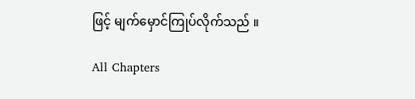ဖြင့် မျက်မှောင်ကြုပ်လိုက်သည် ။

All Chapters